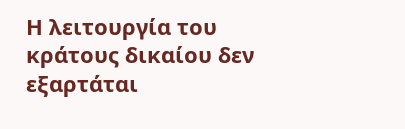Η λειτουργία του κράτους δικαίου δεν εξαρτάται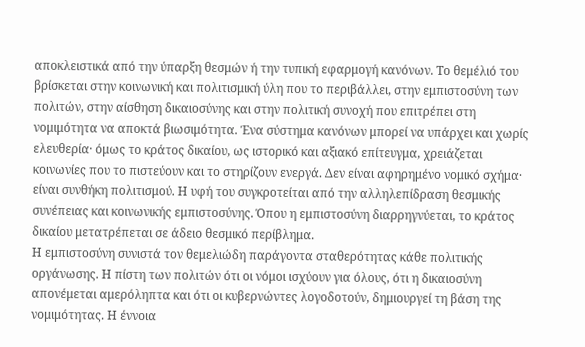αποκλειστικά από την ύπαρξη θεσμών ή την τυπική εφαρμογή κανόνων. Το θεμέλιό του βρίσκεται στην κοινωνική και πολιτισμική ύλη που το περιβάλλει, στην εμπιστοσύνη των πολιτών, στην αίσθηση δικαιοσύνης και στην πολιτική συνοχή που επιτρέπει στη νομιμότητα να αποκτά βιωσιμότητα. Ένα σύστημα κανόνων μπορεί να υπάρχει και χωρίς ελευθερία· όμως το κράτος δικαίου, ως ιστορικό και αξιακό επίτευγμα, χρειάζεται κοινωνίες που το πιστεύουν και το στηρίζουν ενεργά. Δεν είναι αφηρημένο νομικό σχήμα· είναι συνθήκη πολιτισμού. Η υφή του συγκροτείται από την αλληλεπίδραση θεσμικής συνέπειας και κοινωνικής εμπιστοσύνης. Όπου η εμπιστοσύνη διαρρηγνύεται, το κράτος δικαίου μετατρέπεται σε άδειο θεσμικό περίβλημα.
Η εμπιστοσύνη συνιστά τον θεμελιώδη παράγοντα σταθερότητας κάθε πολιτικής οργάνωσης. Η πίστη των πολιτών ότι οι νόμοι ισχύουν για όλους, ότι η δικαιοσύνη απονέμεται αμερόληπτα και ότι οι κυβερνώντες λογοδοτούν, δημιουργεί τη βάση της νομιμότητας. Η έννοια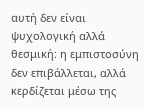αυτή δεν είναι ψυχολογική αλλά θεσμική: η εμπιστοσύνη δεν επιβάλλεται, αλλά κερδίζεται μέσω της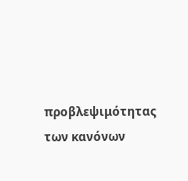προβλεψιμότητας των κανόνων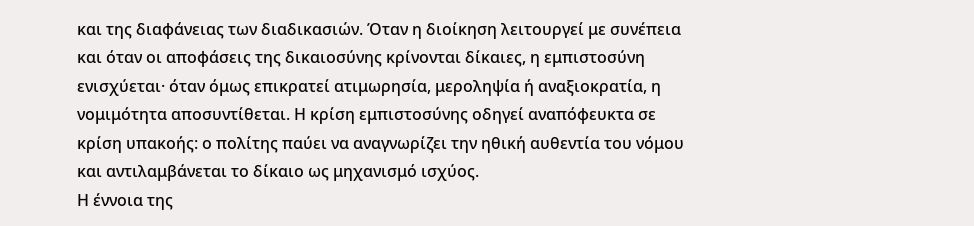και της διαφάνειας των διαδικασιών. Όταν η διοίκηση λειτουργεί με συνέπεια και όταν οι αποφάσεις της δικαιοσύνης κρίνονται δίκαιες, η εμπιστοσύνη ενισχύεται· όταν όμως επικρατεί ατιμωρησία, μεροληψία ή αναξιοκρατία, η νομιμότητα αποσυντίθεται. Η κρίση εμπιστοσύνης οδηγεί αναπόφευκτα σε κρίση υπακοής: ο πολίτης παύει να αναγνωρίζει την ηθική αυθεντία του νόμου και αντιλαμβάνεται το δίκαιο ως μηχανισμό ισχύος.
Η έννοια της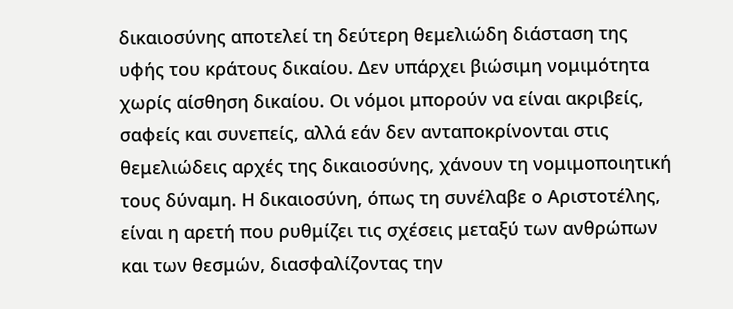δικαιοσύνης αποτελεί τη δεύτερη θεμελιώδη διάσταση της υφής του κράτους δικαίου. Δεν υπάρχει βιώσιμη νομιμότητα χωρίς αίσθηση δικαίου. Οι νόμοι μπορούν να είναι ακριβείς, σαφείς και συνεπείς, αλλά εάν δεν ανταποκρίνονται στις θεμελιώδεις αρχές της δικαιοσύνης, χάνουν τη νομιμοποιητική τους δύναμη. Η δικαιοσύνη, όπως τη συνέλαβε ο Αριστοτέλης, είναι η αρετή που ρυθμίζει τις σχέσεις μεταξύ των ανθρώπων και των θεσμών, διασφαλίζοντας την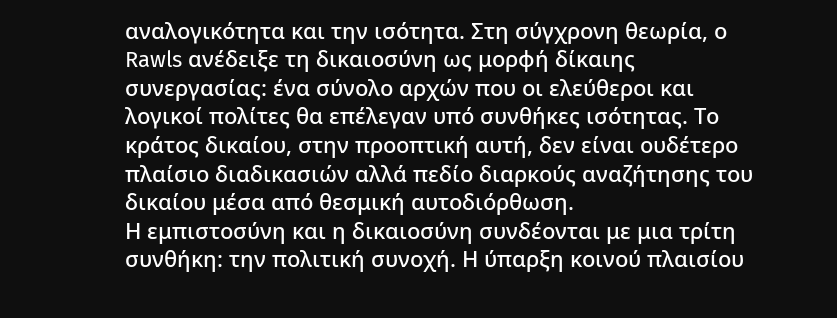αναλογικότητα και την ισότητα. Στη σύγχρονη θεωρία, ο Rawls ανέδειξε τη δικαιοσύνη ως μορφή δίκαιης συνεργασίας: ένα σύνολο αρχών που οι ελεύθεροι και λογικοί πολίτες θα επέλεγαν υπό συνθήκες ισότητας. Το κράτος δικαίου, στην προοπτική αυτή, δεν είναι ουδέτερο πλαίσιο διαδικασιών αλλά πεδίο διαρκούς αναζήτησης του δικαίου μέσα από θεσμική αυτοδιόρθωση.
Η εμπιστοσύνη και η δικαιοσύνη συνδέονται με μια τρίτη συνθήκη: την πολιτική συνοχή. Η ύπαρξη κοινού πλαισίου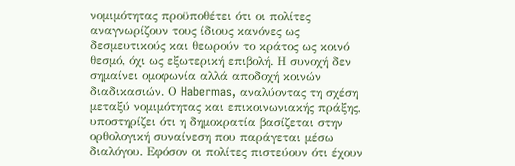νομιμότητας προϋποθέτει ότι οι πολίτες αναγνωρίζουν τους ίδιους κανόνες ως δεσμευτικούς και θεωρούν το κράτος ως κοινό θεσμό, όχι ως εξωτερική επιβολή. Η συνοχή δεν σημαίνει ομοφωνία αλλά αποδοχή κοινών διαδικασιών. Ο Habermas, αναλύοντας τη σχέση μεταξύ νομιμότητας και επικοινωνιακής πράξης, υποστηρίζει ότι η δημοκρατία βασίζεται στην ορθολογική συναίνεση που παράγεται μέσω διαλόγου. Εφόσον οι πολίτες πιστεύουν ότι έχουν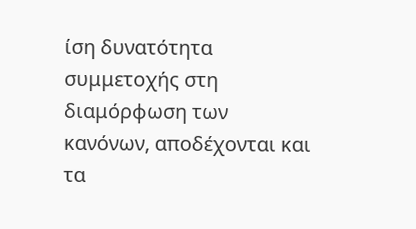ίση δυνατότητα συμμετοχής στη διαμόρφωση των κανόνων, αποδέχονται και τα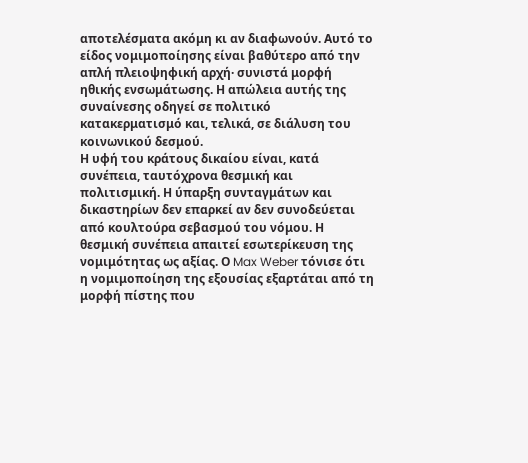αποτελέσματα ακόμη κι αν διαφωνούν. Αυτό το είδος νομιμοποίησης είναι βαθύτερο από την απλή πλειοψηφική αρχή· συνιστά μορφή ηθικής ενσωμάτωσης. Η απώλεια αυτής της συναίνεσης οδηγεί σε πολιτικό κατακερματισμό και, τελικά, σε διάλυση του κοινωνικού δεσμού.
Η υφή του κράτους δικαίου είναι, κατά συνέπεια, ταυτόχρονα θεσμική και πολιτισμική. Η ύπαρξη συνταγμάτων και δικαστηρίων δεν επαρκεί αν δεν συνοδεύεται από κουλτούρα σεβασμού του νόμου. Η θεσμική συνέπεια απαιτεί εσωτερίκευση της νομιμότητας ως αξίας. Ο Max Weber τόνισε ότι η νομιμοποίηση της εξουσίας εξαρτάται από τη μορφή πίστης που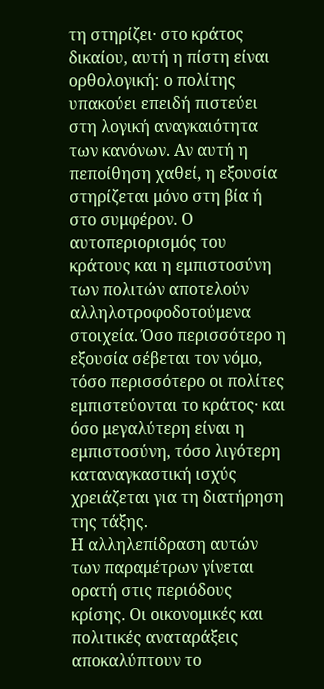τη στηρίζει· στο κράτος δικαίου, αυτή η πίστη είναι ορθολογική: ο πολίτης υπακούει επειδή πιστεύει στη λογική αναγκαιότητα των κανόνων. Αν αυτή η πεποίθηση χαθεί, η εξουσία στηρίζεται μόνο στη βία ή στο συμφέρον. Ο αυτοπεριορισμός του κράτους και η εμπιστοσύνη των πολιτών αποτελούν αλληλοτροφοδοτούμενα στοιχεία. Όσο περισσότερο η εξουσία σέβεται τον νόμο, τόσο περισσότερο οι πολίτες εμπιστεύονται το κράτος· και όσο μεγαλύτερη είναι η εμπιστοσύνη, τόσο λιγότερη καταναγκαστική ισχύς χρειάζεται για τη διατήρηση της τάξης.
Η αλληλεπίδραση αυτών των παραμέτρων γίνεται ορατή στις περιόδους κρίσης. Οι οικονομικές και πολιτικές αναταράξεις αποκαλύπτουν το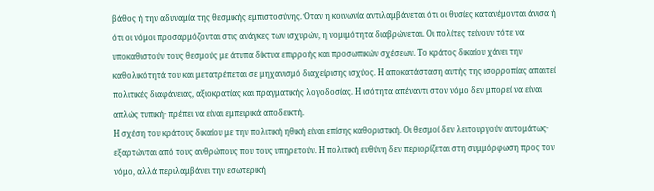βάθος ή την αδυναμία της θεσμικής εμπιστοσύνης. Όταν η κοινωνία αντιλαμβάνεται ότι οι θυσίες κατανέμονται άνισα ή ότι οι νόμοι προσαρμόζονται στις ανάγκες των ισχυρών, η νομιμότητα διαβρώνεται. Οι πολίτες τείνουν τότε να υποκαθιστούν τους θεσμούς με άτυπα δίκτυα επιρροής και προσωπικών σχέσεων. Το κράτος δικαίου χάνει την καθολικότητά του και μετατρέπεται σε μηχανισμό διαχείρισης ισχύος. Η αποκατάσταση αυτής της ισορροπίας απαιτεί πολιτικές διαφάνειας, αξιοκρατίας και πραγματικής λογοδοσίας. Η ισότητα απέναντι στον νόμο δεν μπορεί να είναι απλώς τυπική· πρέπει να είναι εμπειρικά αποδεικτή.
Η σχέση του κράτους δικαίου με την πολιτική ηθική είναι επίσης καθοριστική. Οι θεσμοί δεν λειτουργούν αυτομάτως· εξαρτώνται από τους ανθρώπους που τους υπηρετούν. Η πολιτική ευθύνη δεν περιορίζεται στη συμμόρφωση προς τον νόμο, αλλά περιλαμβάνει την εσωτερική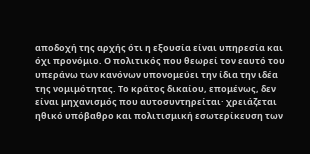αποδοχή της αρχής ότι η εξουσία είναι υπηρεσία και όχι προνόμιο. Ο πολιτικός που θεωρεί τον εαυτό του υπεράνω των κανόνων υπονομεύει την ίδια την ιδέα της νομιμότητας. Το κράτος δικαίου, επομένως, δεν είναι μηχανισμός που αυτοσυντηρείται· χρειάζεται ηθικό υπόβαθρο και πολιτισμική εσωτερίκευση των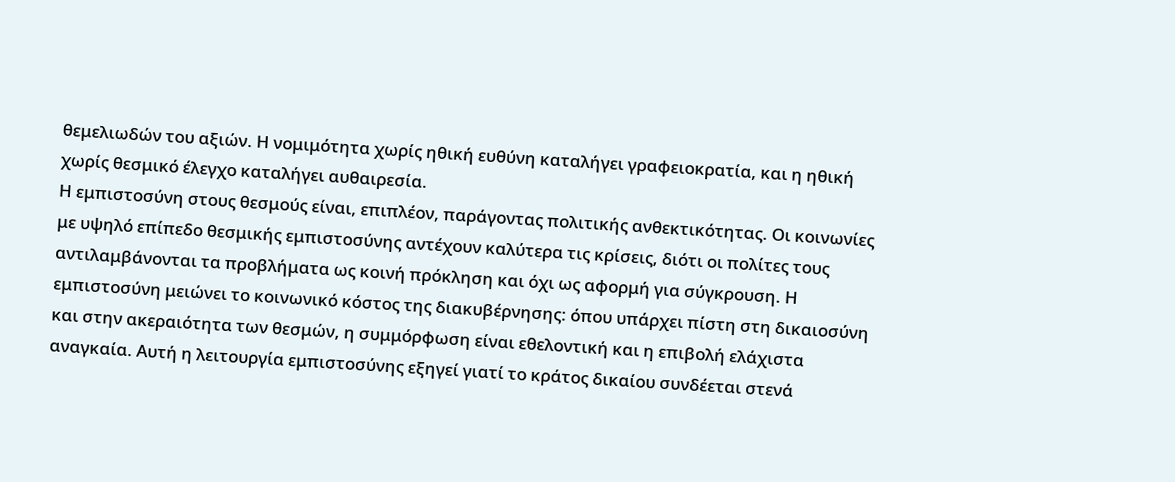θεμελιωδών του αξιών. Η νομιμότητα χωρίς ηθική ευθύνη καταλήγει γραφειοκρατία, και η ηθική χωρίς θεσμικό έλεγχο καταλήγει αυθαιρεσία.
Η εμπιστοσύνη στους θεσμούς είναι, επιπλέον, παράγοντας πολιτικής ανθεκτικότητας. Οι κοινωνίες με υψηλό επίπεδο θεσμικής εμπιστοσύνης αντέχουν καλύτερα τις κρίσεις, διότι οι πολίτες τους αντιλαμβάνονται τα προβλήματα ως κοινή πρόκληση και όχι ως αφορμή για σύγκρουση. Η εμπιστοσύνη μειώνει το κοινωνικό κόστος της διακυβέρνησης: όπου υπάρχει πίστη στη δικαιοσύνη και στην ακεραιότητα των θεσμών, η συμμόρφωση είναι εθελοντική και η επιβολή ελάχιστα αναγκαία. Αυτή η λειτουργία εμπιστοσύνης εξηγεί γιατί το κράτος δικαίου συνδέεται στενά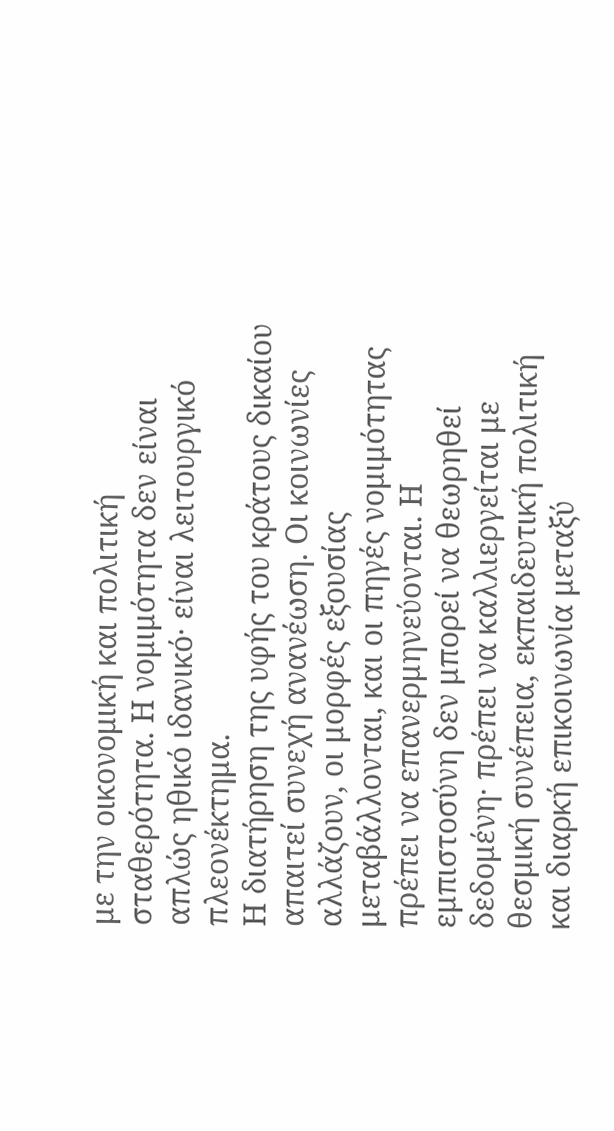με την οικονομική και πολιτική σταθερότητα. Η νομιμότητα δεν είναι απλώς ηθικό ιδανικό· είναι λειτουργικό πλεονέκτημα.
Η διατήρηση της υφής του κράτους δικαίου απαιτεί συνεχή ανανέωση. Οι κοινωνίες αλλάζουν, οι μορφές εξουσίας μεταβάλλονται, και οι πηγές νομιμότητας πρέπει να επανερμηνεύονται. Η εμπιστοσύνη δεν μπορεί να θεωρηθεί δεδομένη· πρέπει να καλλιεργείται με θεσμική συνέπεια, εκπαιδευτική πολιτική και διαρκή επικοινωνία μεταξύ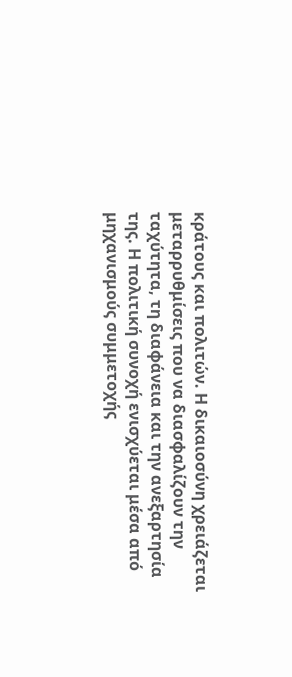κράτους και πολιτών. Η δικαιοσύνη χρειάζεται μεταρρυθμίσεις που να διασφαλίζουν την ταχύτητα, τη διαφάνεια και την ανεξαρτησία της. Η πολιτική συνοχή ενισχύεται μέσα από μηχανισμούς συμμετοχής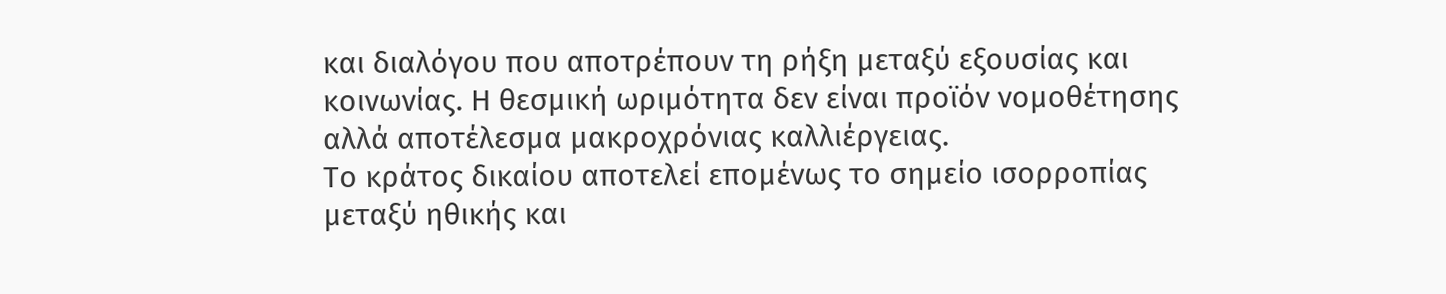και διαλόγου που αποτρέπουν τη ρήξη μεταξύ εξουσίας και κοινωνίας. Η θεσμική ωριμότητα δεν είναι προϊόν νομοθέτησης αλλά αποτέλεσμα μακροχρόνιας καλλιέργειας.
Το κράτος δικαίου αποτελεί επομένως το σημείο ισορροπίας μεταξύ ηθικής και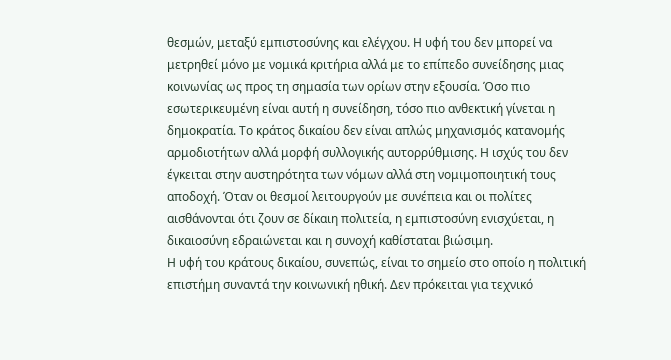θεσμών, μεταξύ εμπιστοσύνης και ελέγχου. Η υφή του δεν μπορεί να μετρηθεί μόνο με νομικά κριτήρια αλλά με το επίπεδο συνείδησης μιας κοινωνίας ως προς τη σημασία των ορίων στην εξουσία. Όσο πιο εσωτερικευμένη είναι αυτή η συνείδηση, τόσο πιο ανθεκτική γίνεται η δημοκρατία. Το κράτος δικαίου δεν είναι απλώς μηχανισμός κατανομής αρμοδιοτήτων αλλά μορφή συλλογικής αυτορρύθμισης. Η ισχύς του δεν έγκειται στην αυστηρότητα των νόμων αλλά στη νομιμοποιητική τους αποδοχή. Όταν οι θεσμοί λειτουργούν με συνέπεια και οι πολίτες αισθάνονται ότι ζουν σε δίκαιη πολιτεία, η εμπιστοσύνη ενισχύεται, η δικαιοσύνη εδραιώνεται και η συνοχή καθίσταται βιώσιμη.
Η υφή του κράτους δικαίου, συνεπώς, είναι το σημείο στο οποίο η πολιτική επιστήμη συναντά την κοινωνική ηθική. Δεν πρόκειται για τεχνικό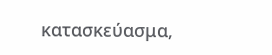κατασκεύασμα,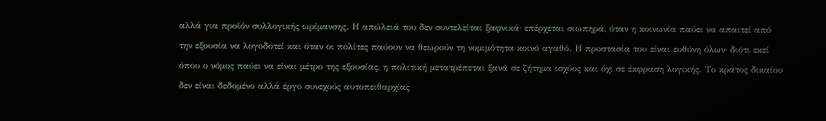αλλά για προϊόν συλλογικής ωρίμανσης. Η απώλειά του δεν συντελείται ξαφνικά· επέρχεται σιωπηρά, όταν η κοινωνία παύει να απαιτεί από την εξουσία να λογοδοτεί και όταν οι πολίτες παύουν να θεωρούν τη νομιμότητα κοινό αγαθό. Η προστασία του είναι ευθύνη όλων· διότι εκεί όπου ο νόμος παύει να είναι μέτρο της εξουσίας, η πολιτική μετατρέπεται ξανά σε ζήτημα ισχύος και όχι σε έκφραση λογικής. Το κράτος δικαίου δεν είναι δεδομένο αλλά έργο συνεχούς αυτοπειθαρχίας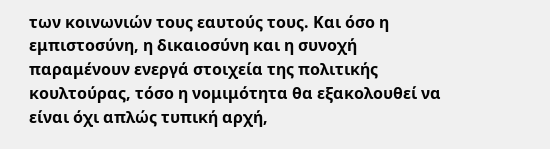των κοινωνιών τους εαυτούς τους. Και όσο η εμπιστοσύνη, η δικαιοσύνη και η συνοχή παραμένουν ενεργά στοιχεία της πολιτικής κουλτούρας, τόσο η νομιμότητα θα εξακολουθεί να είναι όχι απλώς τυπική αρχή,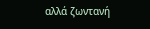αλλά ζωντανή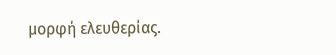μορφή ελευθερίας.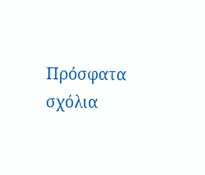Πρόσφατα σχόλια